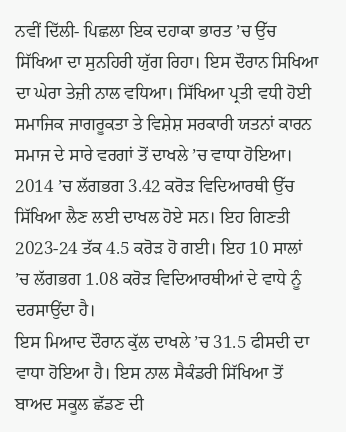ਨਵੀਂ ਦਿੱਲੀ- ਪਿਛਲਾ ਇਕ ਦਹਾਕਾ ਭਾਰਤ ’ਚ ਉੱਚ ਸਿੱਖਿਆ ਦਾ ਸੁਨਹਿਰੀ ਯੁੱਗ ਰਿਹਾ। ਇਸ ਦੌਰਾਨ ਸਿਖਿਆ ਦਾ ਘੇਰਾ ਤੇਜ਼ੀ ਨਾਲ ਵਧਿਆ। ਸਿੱਖਿਆ ਪ੍ਰਤੀ ਵਧੀ ਹੋਈ ਸਮਾਜਿਕ ਜਾਗਰੂਕਤਾ ਤੇ ਵਿਸ਼ੇਸ਼ ਸਰਕਾਰੀ ਯਤਨਾਂ ਕਾਰਨ ਸਮਾਜ ਦੇ ਸਾਰੇ ਵਰਗਾਂ ਤੋਂ ਦਾਖਲੇ ’ਚ ਵਾਧਾ ਹੋਇਆ। 2014 ’ਚ ਲੱਗਭਗ 3.42 ਕਰੋੜ ਵਿਦਿਆਰਥੀ ਉੱਚ ਸਿੱਖਿਆ ਲੈਣ ਲਈ ਦਾਖਲ ਹੋਏ ਸਨ। ਇਹ ਗਿਣਤੀ 2023-24 ਤੱਕ 4.5 ਕਰੋੜ ਹੋ ਗਈ। ਇਹ 10 ਸਾਲਾਂ ’ਚ ਲੱਗਭਗ 1.08 ਕਰੋੜ ਵਿਦਿਆਰਥੀਆਂ ਦੇ ਵਾਧੇ ਨੂੰ ਦਰਸਾਉਂਦਾ ਹੈ।
ਇਸ ਮਿਆਦ ਦੌਰਾਨ ਕੁੱਲ ਦਾਖਲੇ ’ਚ 31.5 ਫੀਸਦੀ ਦਾ ਵਾਧਾ ਹੋਇਆ ਹੈ। ਇਸ ਨਾਲ ਸੈਕੰਡਰੀ ਸਿੱਖਿਆ ਤੋਂ ਬਾਅਦ ਸਕੂਲ ਛੱਡਣ ਦੀ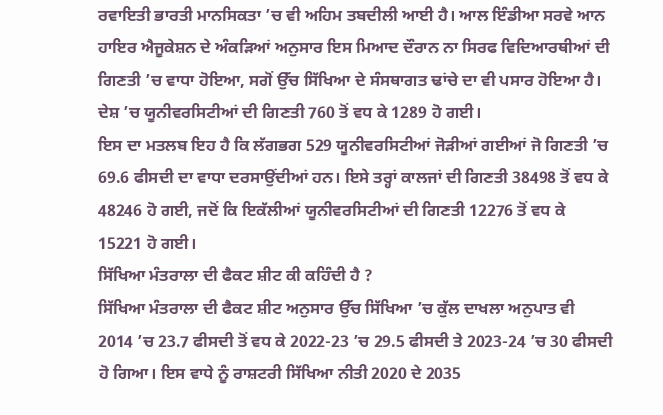ਰਵਾਇਤੀ ਭਾਰਤੀ ਮਾਨਸਿਕਤਾ ’ਚ ਵੀ ਅਹਿਮ ਤਬਦੀਲੀ ਆਈ ਹੈ। ਆਲ ਇੰਡੀਆ ਸਰਵੇ ਆਨ ਹਾਇਰ ਐਜੂਕੇਸ਼ਨ ਦੇ ਅੰਕੜਿਆਂ ਅਨੁਸਾਰ ਇਸ ਮਿਆਦ ਦੌਰਾਨ ਨਾ ਸਿਰਫ ਵਿਦਿਆਰਥੀਆਂ ਦੀ ਗਿਣਤੀ ’ਚ ਵਾਧਾ ਹੋਇਆ, ਸਗੋਂ ਉੱਚ ਸਿੱਖਿਆ ਦੇ ਸੰਸਥਾਗਤ ਢਾਂਚੇ ਦਾ ਵੀ ਪਸਾਰ ਹੋਇਆ ਹੈ। ਦੇਸ਼ ’ਚ ਯੂਨੀਵਰਸਿਟੀਆਂ ਦੀ ਗਿਣਤੀ 760 ਤੋਂ ਵਧ ਕੇ 1289 ਹੋ ਗਈ।
ਇਸ ਦਾ ਮਤਲਬ ਇਹ ਹੈ ਕਿ ਲੱਗਭਗ 529 ਯੂਨੀਵਰਸਿਟੀਆਂ ਜੋੜੀਆਂ ਗਈਆਂ ਜੋ ਗਿਣਤੀ ’ਚ 69.6 ਫੀਸਦੀ ਦਾ ਵਾਧਾ ਦਰਸਾਉਂਦੀਆਂ ਹਨ। ਇਸੇ ਤਰ੍ਹਾਂ ਕਾਲਜਾਂ ਦੀ ਗਿਣਤੀ 38498 ਤੋਂ ਵਧ ਕੇ 48246 ਹੋ ਗਈ, ਜਦੋਂ ਕਿ ਇਕੱਲੀਆਂ ਯੂਨੀਵਰਸਿਟੀਆਂ ਦੀ ਗਿਣਤੀ 12276 ਤੋਂ ਵਧ ਕੇ 15221 ਹੋ ਗਈ।
ਸਿੱਖਿਆ ਮੰਤਰਾਲਾ ਦੀ ਫੈਕਟ ਸ਼ੀਟ ਕੀ ਕਹਿੰਦੀ ਹੈ ?
ਸਿੱਖਿਆ ਮੰਤਰਾਲਾ ਦੀ ਫੈਕਟ ਸ਼ੀਟ ਅਨੁਸਾਰ ਉੱਚ ਸਿੱਖਿਆ ’ਚ ਕੁੱਲ ਦਾਖਲਾ ਅਨੁਪਾਤ ਵੀ 2014 ’ਚ 23.7 ਫੀਸਦੀ ਤੋਂ ਵਧ ਕੇ 2022-23 ’ਚ 29.5 ਫੀਸਦੀ ਤੇ 2023-24 ’ਚ 30 ਫੀਸਦੀ ਹੋ ਗਿਆ। ਇਸ ਵਾਧੇ ਨੂੰ ਰਾਸ਼ਟਰੀ ਸਿੱਖਿਆ ਨੀਤੀ 2020 ਦੇ 2035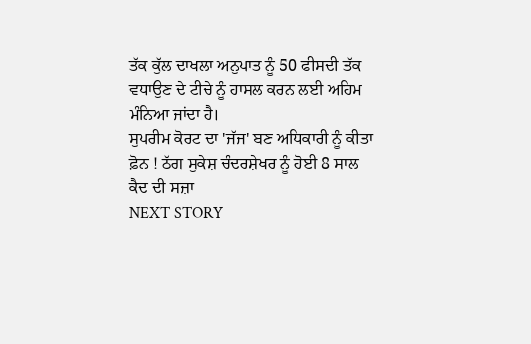ਤੱਕ ਕੁੱਲ ਦਾਖਲਾ ਅਨੁਪਾਤ ਨੂੰ 50 ਫੀਸਦੀ ਤੱਕ ਵਧਾਉਣ ਦੇ ਟੀਚੇ ਨੂੰ ਹਾਸਲ ਕਰਨ ਲਈ ਅਹਿਮ ਮੰਨਿਆ ਜਾਂਦਾ ਹੈ।
ਸੁਪਰੀਮ ਕੋਰਟ ਦਾ 'ਜੱਜ' ਬਣ ਅਧਿਕਾਰੀ ਨੂੰ ਕੀਤਾ ਫ਼ੋਨ ! ਠੱਗ ਸੁਕੇਸ਼ ਚੰਦਰਸ਼ੇਖਰ ਨੂੰ ਹੋਈ 8 ਸਾਲ ਕੈਦ ਦੀ ਸਜ਼ਾ
NEXT STORY